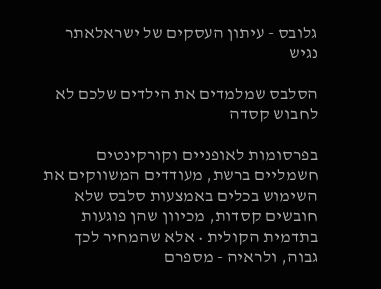גלובס - עיתון העסקים של ישראלאתר נגיש

הסלבס שמלמדים את הילדים שלכם לא לחבוש קסדה

בפרסומות לאופניים וקורקינטים חשמליים ברשת, מעודדים המשווקים את השימוש בכלים באמצעות סלבס שלא חובשים קסדות, מכיוון שהן פוגעות בתדמית הקולית • אלא שהמחיר לכך גבוה, ולראיה - מספרם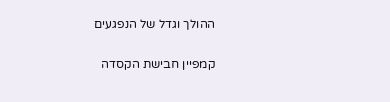ההולך וגדל של הנפגעים

קמפיין חבישת הקסדה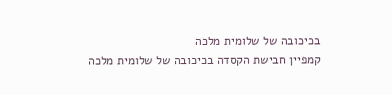בכיכובה של שלומית מלכה
קמפיין חבישת הקסדה בכיכובה של שלומית מלכה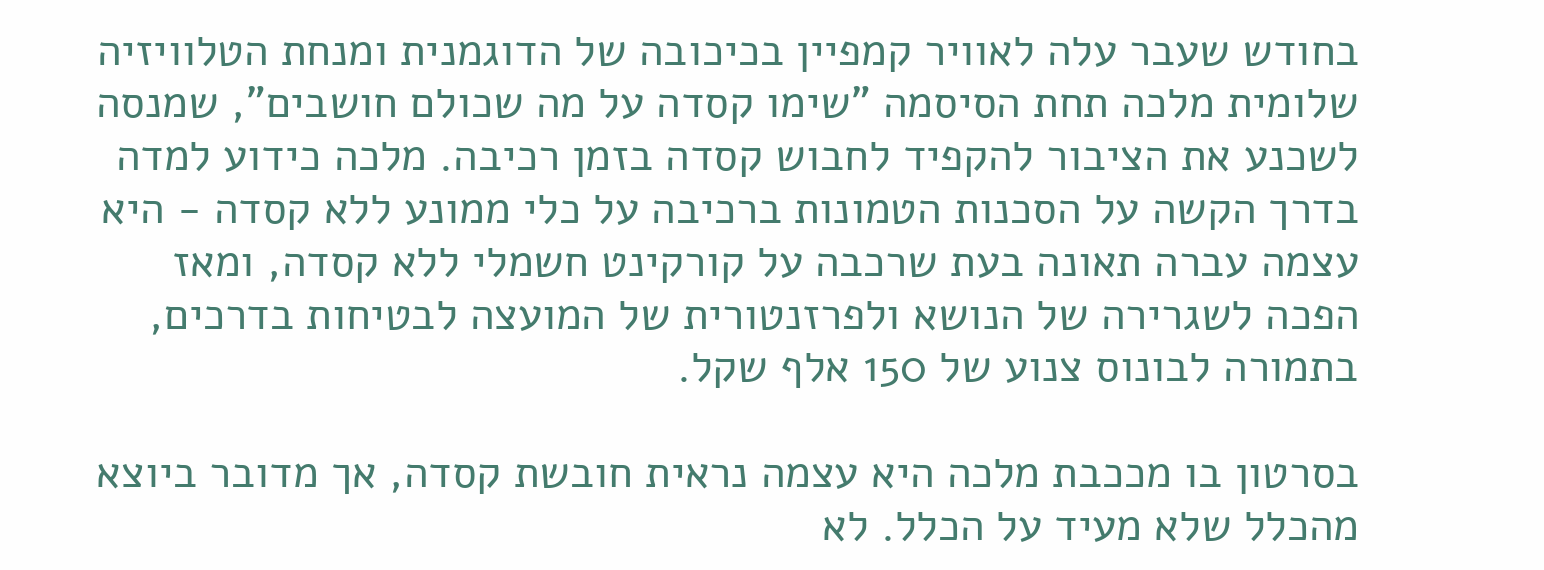בחודש שעבר עלה לאוויר קמפיין בכיכובה של הדוגמנית ומנחת הטלוויזיה שלומית מלכה תחת הסיסמה "שימו קסדה על מה שכולם חושבים", שמנסה לשכנע את הציבור להקפיד לחבוש קסדה בזמן רכיבה. מלכה כידוע למדה בדרך הקשה על הסכנות הטמונות ברכיבה על כלי ממונע ללא קסדה - היא עצמה עברה תאונה בעת שרכבה על קורקינט חשמלי ללא קסדה, ומאז הפכה לשגרירה של הנושא ולפרזנטורית של המועצה לבטיחות בדרכים, בתמורה לבונוס צנוע של 150 אלף שקל.

בסרטון בו מככבת מלכה היא עצמה נראית חובשת קסדה, אך מדובר ביוצא מהכלל שלא מעיד על הכלל. לא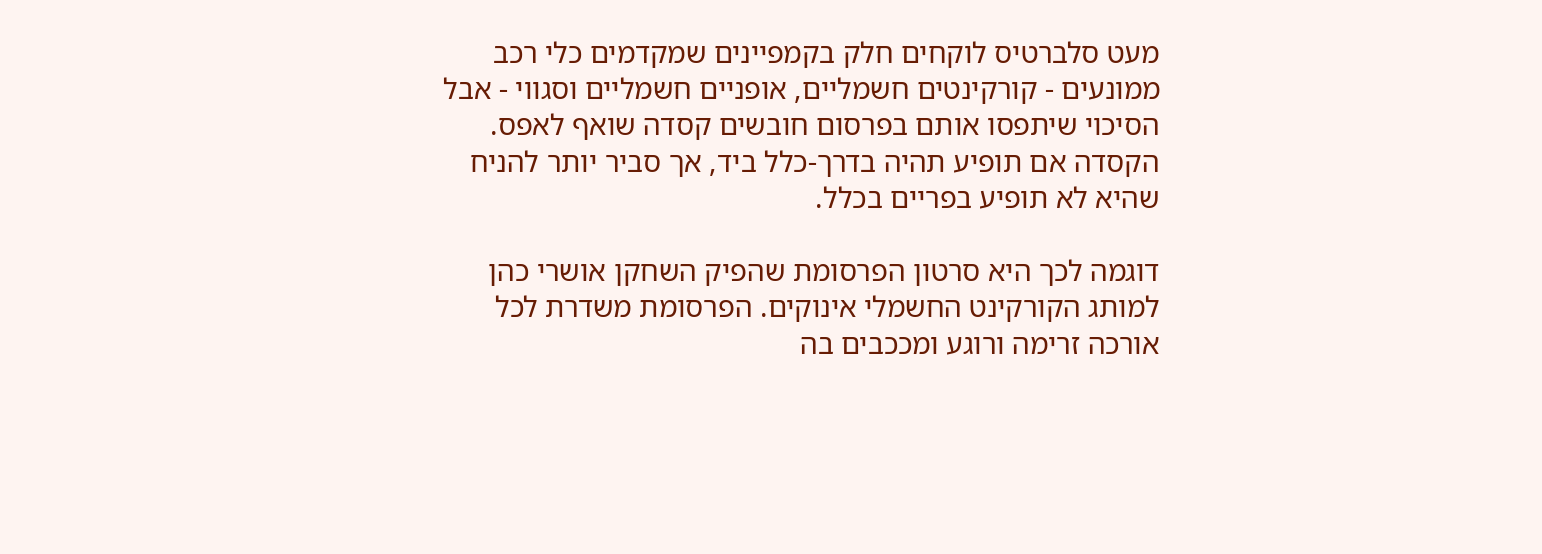מעט סלברטיס לוקחים חלק בקמפיינים שמקדמים כלי רכב ממונעים - קורקינטים חשמליים, אופניים חשמליים וסגווי - אבל הסיכוי שיתפסו אותם בפרסום חובשים קסדה שואף לאפס. הקסדה אם תופיע תהיה בדרך-כלל ביד, אך סביר יותר להניח שהיא לא תופיע בפריים בכלל.

דוגמה לכך היא סרטון הפרסומת שהפיק השחקן אושרי כהן למותג הקורקינט החשמלי אינוקים. הפרסומת משדרת לכל אורכה זרימה ורוגע ומככבים בה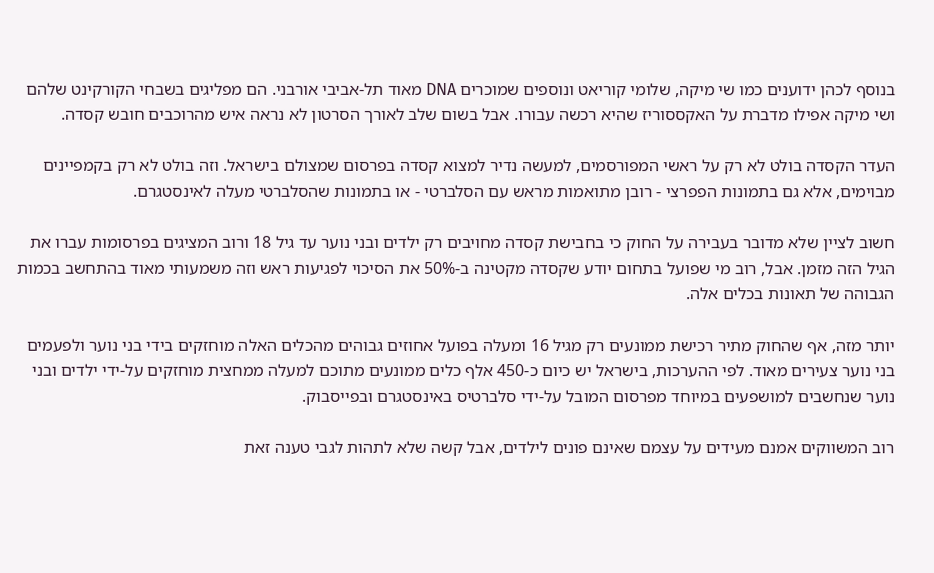בנוסף לכהן ידוענים כמו שי מיקה, שלומי קוריאט ונוספים שמוכרים DNA מאוד תל-אביבי אורבני. הם מפליגים בשבחי הקורקינט שלהם ושי מיקה אפילו מדברת על האקססוריז שהיא רכשה עבורו. אבל בשום שלב לאורך הסרטון לא נראה איש מהרוכבים חובש קסדה.

העדר הקסדה בולט לא רק על ראשי המפורסמים, למעשה נדיר למצוא קסדה בפרסום שמצולם בישראל. וזה בולט לא רק בקמפיינים מבוימים, אלא גם בתמונות הפפרצי - רובן מתואמות מראש עם הסלברטי - או בתמונות שהסלברטי מעלה לאינסטגרם.

חשוב לציין שלא מדובר בעבירה על החוק כי בחבישת קסדה מחויבים רק ילדים ובני נוער עד גיל 18 ורוב המציגים בפרסומות עברו את הגיל הזה מזמן. אבל, רוב מי שפועל בתחום יודע שקסדה מקטינה ב-50% את הסיכוי לפגיעות ראש וזה משמעותי מאוד בהתחשב בכמות הגבוהה של תאונות בכלים אלה.

יותר מזה, אף שהחוק מתיר רכישת ממונעים רק מגיל 16 ומעלה בפועל אחוזים גבוהים מהכלים האלה מוחזקים בידי בני נוער ולפעמים בני נוער צעירים מאוד. לפי ההערכות, בישראל יש כיום כ-450 אלף כלים ממונעים מתוכם למעלה ממחצית מוחזקים על-ידי ילדים ובני נוער שנחשבים למושפעים במיוחד מפרסום המובל על-ידי סלברטיס באינסטגרם ובפייסבוק.

רוב המשווקים אמנם מעידים על עצמם שאינם פונים לילדים, אבל קשה שלא לתהות לגבי טענה זאת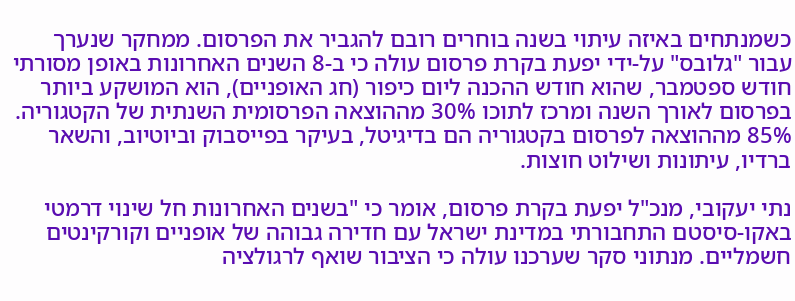כשמנתחים באיזה עיתוי בשנה בוחרים רובם להגביר את הפרסום. ממחקר שנערך עבור "גלובס" על-ידי יפעת בקרת פרסום עולה כי ב-8 השנים האחרונות באופן מסורתי חודש ספטמבר, שהוא חודש ההכנה ליום כיפור (חג האופניים), הוא המושקע ביותר בפרסום לאורך השנה ומרכז לתוכו 30% מההוצאה הפרסומית השנתית של הקטגוריה. 85% מההוצאה לפרסום בקטגוריה הם בדיגיטל, בעיקר בפייסבוק וביוטיוב, והשאר ברדיו, עיתונות ושילוט חוצות.

נתי יעקובי, מנכ"ל יפעת בקרת פרסום, אומר כי "בשנים האחרונות חל שינוי דרמטי באקו-סיסטם התחבורתי במדינת ישראל עם חדירה גבוהה של אופניים וקורקינטים חשמליים. מנתוני סקר שערכנו עולה כי הציבור שואף לרגולציה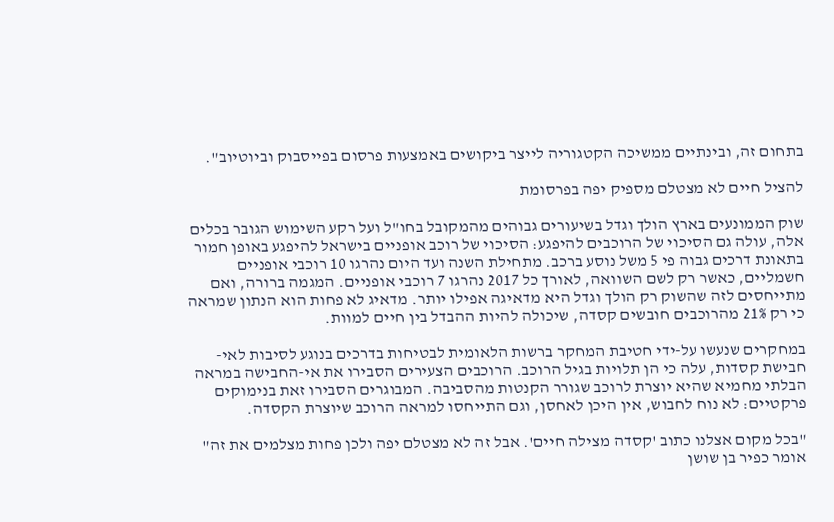בתחום זה, ובינתיים ממשיכה הקטגוריה לייצר ביקושים באמצעות פרסום בפייסבוק וביוטיוב".

להציל חיים לא מצטלם מספיק יפה בפרסומת

שוק הממונעים בארץ הולך וגדל בשיעורים גבוהים מהמקובל בחו"ל ועל רקע השימוש הגובר בכלים אלה, עולה גם הסיכוי של הרוכבים להיפגע: הסיכוי של רוכב אופניים בישראל להיפגע באופן חמור בתאונת דרכים גבוה פי 5 משל נוסע ברכב. מתחילת השנה ועד היום נהרגו 10 רוכבי אופניים חשמליים, כאשר רק לשם השוואה, לאורך כל 2017 נהרגו 7 רוכבי אופניים. המגמה ברורה, ואם מתייחסים לזה שהשוק רק הולך וגדל היא מדאיגה אפילו יותר. מדאיג לא פחות הוא הנתון שמראה כי רק 21% מהרוכבים חובשים קסדה, שיכולה להיות ההבדל בין חיים למוות.

במחקרים שנעשו על-ידי חטיבת המחקר ברשות הלאומית לבטיחות בדרכים בנוגע לסיבות לאי-חבישת קסדות, עלה כי הן תלויות בגיל הרוכב. הרוכבים הצעירים הסבירו את אי-החבישה במראה הבלתי מחמיא שהיא יוצרת לרוכב שגורר הקנטות מהסביבה. המבוגרים הסבירו זאת בנימוקים פרקטיים: לא נוח לחבוש, אין היכן לאחסן, וגם התייחסו למראה הרוכב שיוצרת הקסדה.

"בכל מקום אצלנו כתוב 'קסדה מצילה חיים'. אבל זה לא מצטלם יפה ולכן פחות מצלמים את זה" אומר כפיר בן שושן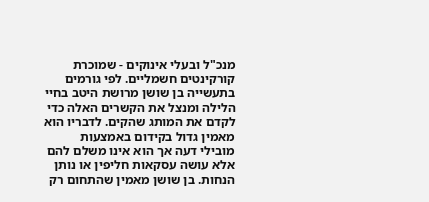מנכ"ל ובעלי אינוקים - שמוכרת קורקינטים חשמליים. לפי גורמים בתעשייה בן שושן מרושת היטב בחיי הלילה ומנצל את הקשרים האלה כדי לקדם את המותג שהקים. לדבריו הוא מאמין גדול בקידום באמצעות מובילי דעה אך הוא אינו משלם להם אלא עושה עסקאות חליפין או נותן הנחות. בן שושן מאמין שהתחום רק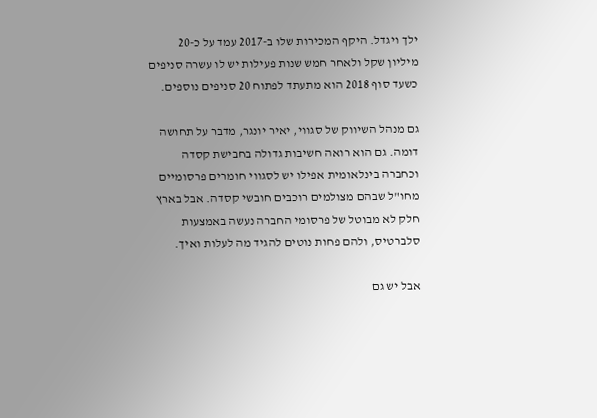ילך ויגדל. היקף המכירות שלו ב-2017 עמד על כ-20 מיליון שקל ולאחר חמש שנות פעילות יש לו עשרה סניפים כשעד סוף 2018 הוא מתעתד לפתוח 20 סניפים נוספים.

גם מנהל השיווק של סגווי, יאיר יונגר, מדבר על תחושה דומה. גם הוא רואה חשיבות גדולה בחבישת קסדה וכחברה בינלאומית אפילו יש לסגווי חומרים פרסומיים מחו"ל שבהם מצולמים רוכבים חובשי קסדה. אבל בארץ חלק לא מבוטל של פרסומי החברה נעשה באמצעות סלברטיס, ולהם פחות נוטים להגיד מה לעלות ואיך.

אבל יש גם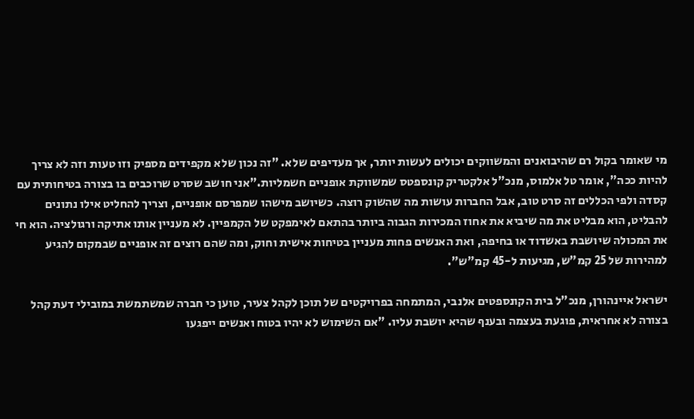מי שאומר בקול רם שהיבואנים והמשווקים יכולים לעשות יותר, אך מעדיפים שלא. "זה נכון שלא מקפידים מספיק וזו טעות וזה לא צריך להיות ככה", אומר טל אלמוס, מנכ"ל אלקטריק קונספטס שמשווקת אופניים חשמליות."אני חושב שסרט שרוכבים בו בצורה בטיחותית עם קסדה ולפי הכללים זה סרט טוב, אבל החברות עושות מה שהשוק רוצה. כשיושב מישהו שמפרסם אופניים, וצריך להחליט אילו נתונים להבליט, הוא מבליט את מה שיביא את אחוז המכירות הגבוה ביותר בהתאם לאימפקט של הקמפיין. לא מעניין אותו אתיקה ורגולציה. הוא חי את המכולה שיושבת באשדוד או בחיפה, ואת האנשים פחות מעניין בטיחות אישית וחוק, ומה שהם רוצים זה אופניים שבמקום להגיע למהירות של 25 קמ"ש, מגיעות ל-45 קמ"ש".

ישראל איינהורן, מנכ"ל בית הקונספטים אלנבי, המתמחה בפרויקטים של תוכן לקהל צעיר, טוען כי חברה שמשתמשת במובילי דעת קהל בצורה לא אחראית, פוגעת בעצמה ובענף שהיא יושבת עליו. "אם השימוש לא יהיו בטוח ואנשים ייפגעו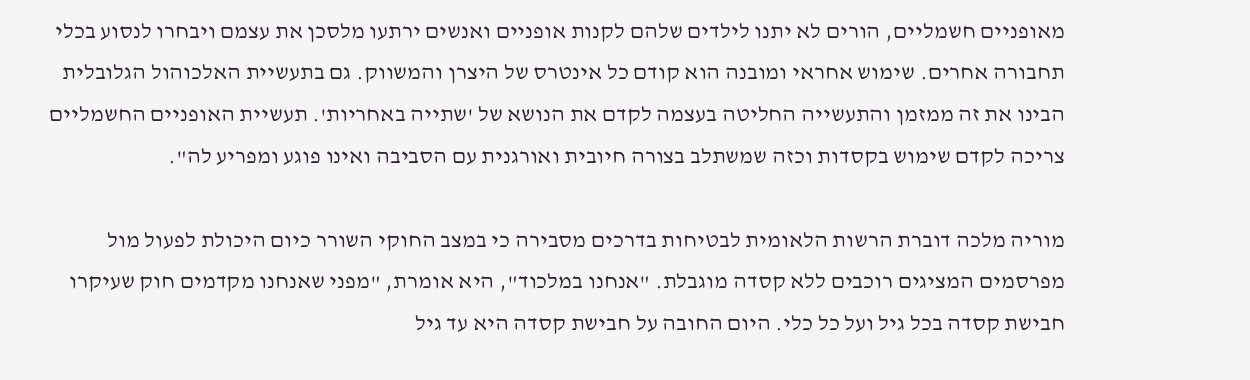מאופניים חשמליים, הורים לא יתנו לילדים שלהם לקנות אופניים ואנשים ירתעו מלסכן את עצמם ויבחרו לנסוע בכלי תחבורה אחרים. שימוש אחראי ומובנה הוא קודם כל אינטרס של היצרן והמשווק. גם בתעשיית האלכוהול הגלובלית הבינו את זה ממזמן והתעשייה החליטה בעצמה לקדם את הנושא של 'שתייה באחריות'. תעשיית האופניים החשמליים צריכה לקדם שימוש בקסדות וכזה שמשתלב בצורה חיובית ואורגנית עם הסביבה ואינו פוגע ומפריע לה".

מוריה מלכה דוברת הרשות הלאומית לבטיחות בדרכים מסבירה כי במצב החוקי השורר כיום היכולת לפעול מול מפרסמים המציגים רוכבים ללא קסדה מוגבלת. "אנחנו במלכוד", היא אומרת, "מפני שאנחנו מקדמים חוק שעיקרו חבישת קסדה בכל גיל ועל כל כלי. היום החובה על חבישת קסדה היא עד גיל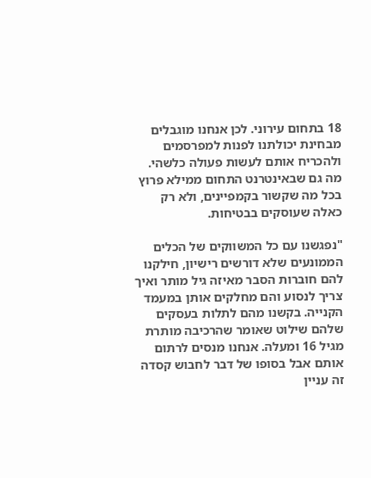18 בתחום עירוני. לכן אנחנו מוגבלים מבחינת יכולתנו לפנות למפרסמים ולהכריח אותם לעשות פעולה כלשהי. מה גם שבאינטרנט התחום ממילא פרוץ בכל מה שקשור בקמפיינים, ולא רק כאלה שעוסקים בבטיחות.

"נפגשנו עם כל המשווקים של הכלים הממונעים שלא דורשים רישיון, חילקנו להם חוברות הסבר מאיזה גיל מותר ואיך צריך לנסוע והם מחלקים אותן במעמד הקנייה. בקשנו מהם לתלות בעסקים שלהם שילוט שאומר שהרכיבה מותרת מגיל 16 ומעלה. אנחנו מנסים לרתום אותם אבל בסופו של דבר לחבוש קסדה זה עניין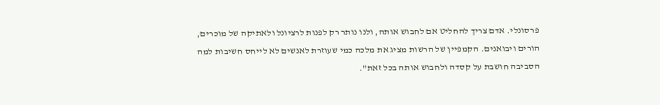פרסונלי. אדם צריך להחליט אם לחבוש אותה, ולנו נותר רק לפנות לרציונל ולאתיקה של מוכרים, הורים ויבואנים. הקמפיין של הרשות מציג את מלכה כמי שעוזרת לאנשים לא לייחס חשיבות למה הסביבה חושבת על קסדה ולחבוש אותה בכל זאת".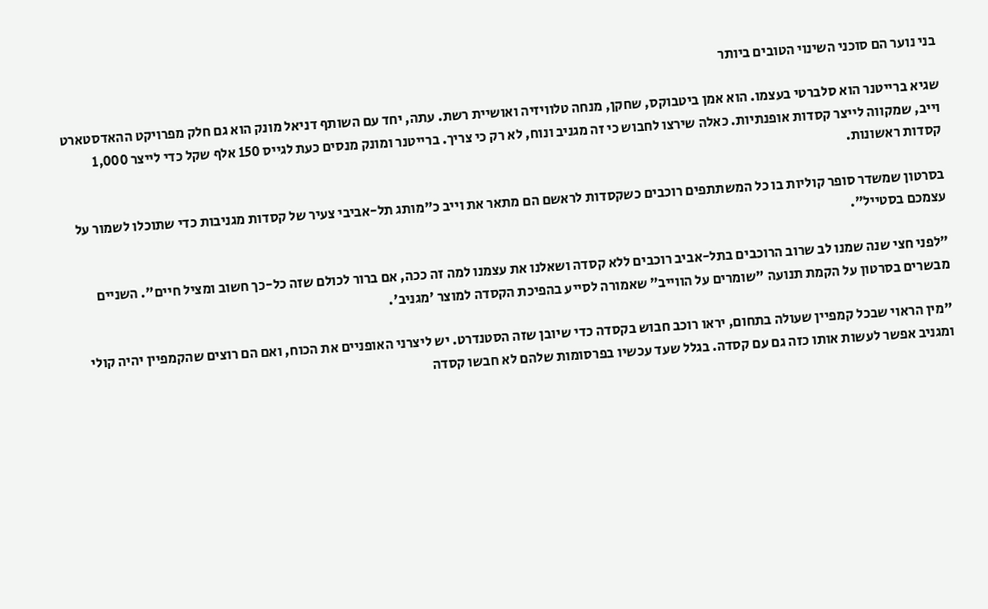בני נוער הם סוכני השינוי הטובים ביותר

שגיא ברייטנר הוא סלברטי בעצמו. הוא אמן ביטבוקס, שחקן, מנחה טלוויזיה ואושיית רשת. עתה, יחד עם השותף דניאל מונק הוא גם חלק מפרויקט ההאדסטארט וייב, שמקווה לייצר קסדות אופנתיות. כאלה שירצו לחבוש כי זה מגניב ונוח, לא רק כי צריך. ברייטנר ומונק מנסים כעת לגייס 150 אלף שקל כדי לייצר 1,000 קסדות ראשונות.

בסרטון שמשדר סופר קוליות בו כל המשתתפים רוכבים כשקסדות לראשם הם מתאר את וייב כ"מותג תל-אביבי צעיר של קסדות מגניבות כדי שתוכלו לשמור על עצמכם בסטייל".

"לפני חצי שנה שמנו לב שרוב הרוכבים בתל-אביב רוכבים ללא קסדה ושאלנו את עצמנו למה זה ככה, אם ברור לכולם שזה כל-כך חשוב ומציל חיים". השניים מבשרים בסרטון על הקמת תנועה "שומרים על הווייב" שאמורה לסייע בהפיכת הקסדה למוצר 'מגניב'.

"מין הראוי שבכל קמפיין שעולה בתחום, יראו רוכב חבוש בקסדה כדי שיובן שזה הסטנדרט. יש ליצרני האופניים את הכוח, ואם הם רוצים שהקמפיין יהיה קולי ומגניב אפשר לעשות אותו כזה גם עם קסדה. בגלל שעד עכשיו בפרסומות שלהם לא חבשו קסדה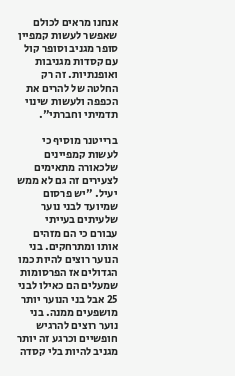אנחנו מראים לכולם שאפשר לעשות קמפיין סופר מגניב וסופר קול עם קסדות מגניבות ואופנתיות. זה רק החלטה של להרים את הכפפה ולעשות שינוי תדמיתי וחברתי".

ברייטנר מוסיף כי לעשות קמפיינים שלכאורה מתאימים לצעירים זה גם לא ממש יעיל. "יש פרסום שמיועד לבני נוער שלעיתים בעייתי עבורם כי הם מזהים אותו ומתרחקים. בני הנוער רוצים להיות כמו הגדולים אז הפרסומות שמעלים הם כאילו לבני 25 אבל בני הנוער יותר מושפעים ממנה. בני נוער רוצים להרגיש חופשיים וכרגע זה יותר מגניב להיות בלי קסדה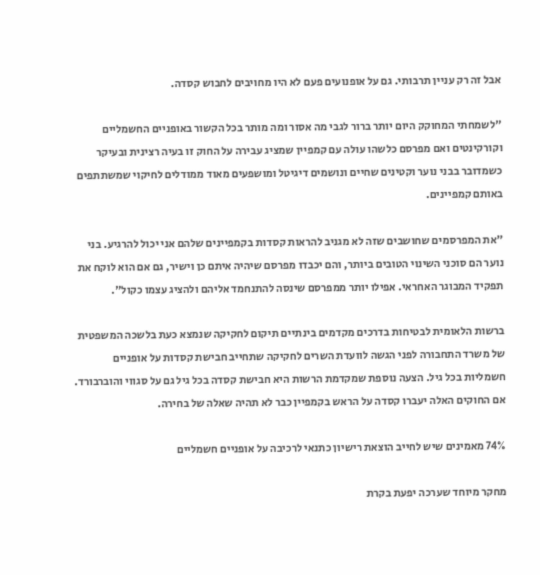אבל זה רק עניין תרבותי. גם על אופנועים פעם לא היו מחויבים לחבוש קסדה.

"לשמחתי המחוקק היום יותר ברור לגבי מה אסור ומה מותר בכל הקשור באופניים החשמליים וקורקינטים ואם מפרסם כלשהו עולה עם קמפיין שמציג עבירה על החוק זו בעיה רצינית ובעיקר כשמדובר בבני נוער וקטינים שחיים ונושמים דיגיטל ומושפעים מאוד ממודלים לחיקוי שמשתתפים באותם קמפיינים.

"את המפרסמים שחושבים שזה לא מגניב להראות קסדות בקמפיינים שלהם אני יכול להרגיע. בני נוער הם סוכני השינוי הטובים ביותר, והם יכבדו מפרסם שיהיה איתם כן וישיר, גם אם הוא לוקח את תפקיד המבוגר האחראי. אפילו יותר ממפרסם שינסה להתנחמד אליהם ולהציג עצמו כקול".

ברשות הלאומית לבטיחות בדרכים מקדמים בינתיים תיקום לחקיקה שנמצא כעת בלשכה המשפטית של משרד התחבורה לפני הגשה לוועדת השרים לחקיקה שתחייב חבישת קסדות על אופניים חשמליות בכל גיל. הצעה נוספת שמקדמת הרשות היא חבישת קסדה בכל גיל גם על סגווי והוברבורד. אם החוקים האלה יעברו קסדה על הראש בקמפיין כבר לא תהיה שאלה של בחירה.

74% מאמינים שיש לחייב הוצאת רישיון כתנאי לרכיבה על אופניים חשמליים

מחקר מיוחד שערכה יפעת בקרת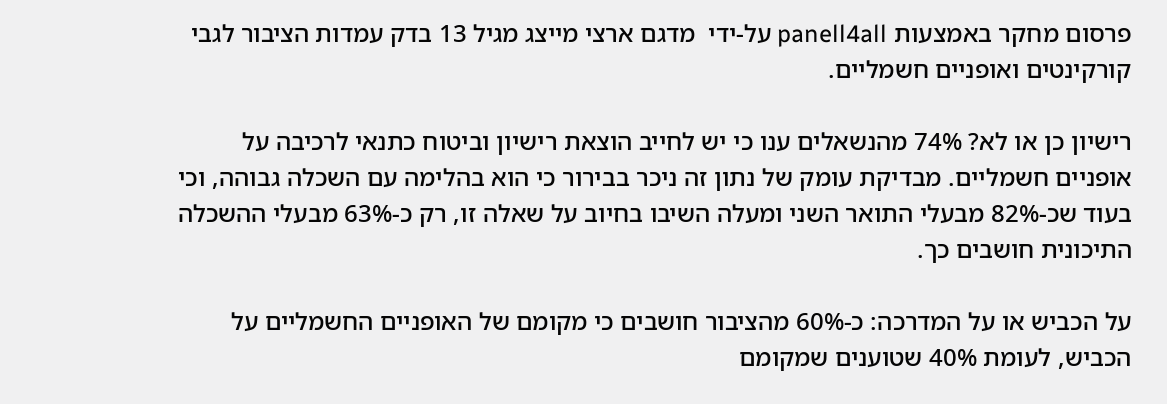פרסום מחקר באמצעות panell4all על-ידי  מדגם ארצי מייצג מגיל 13 בדק עמדות הציבור לגבי קורקינטים ואופניים חשמליים.

רישיון כן או לא? 74% מהנשאלים ענו כי יש לחייב הוצאת רישיון וביטוח כתנאי לרכיבה על אופניים חשמליים. מבדיקת עומק של נתון זה ניכר בבירור כי הוא בהלימה עם השכלה גבוהה, וכי בעוד שכ-82% מבעלי התואר השני ומעלה השיבו בחיוב על שאלה זו, רק כ-63% מבעלי ההשכלה התיכונית חושבים כך.

על הכביש או על המדרכה: כ-60% מהציבור חושבים כי מקומם של האופניים החשמליים על הכביש, לעומת 40% שטוענים שמקומם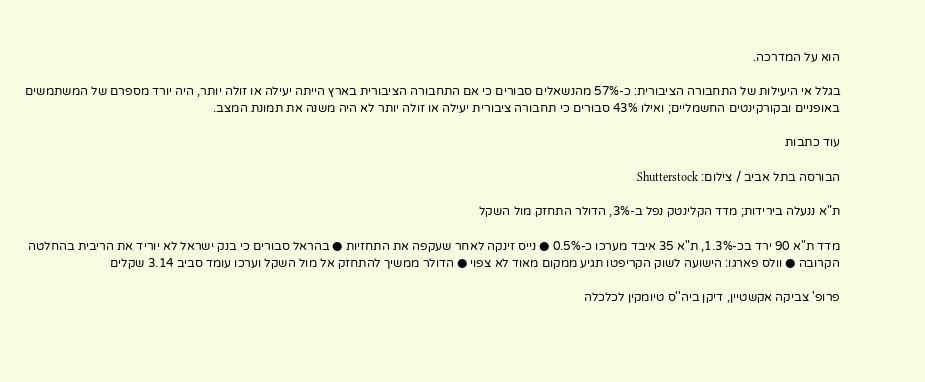הוא על המדרכה.

בגלל אי היעילות של התחבורה הציבורית: כ-57% מהנשאלים סבורים כי אם התחבורה הציבורית בארץ הייתה יעילה או זולה יותר, היה יורד מספרם של המשתמשים באופניים ובקורקינטים החשמליים; ואילו 43% סבורים כי תחבורה ציבורית יעילה או זולה יותר לא היה משנה את תמונת המצב.

עוד כתבות

הבורסה בתל אביב / צילום: Shutterstock

ת"א ננעלה בירידות; מדד הקלינטק נפל ב-3%, הדולר התחזק מול השקל

מדד ת"א 90 ירד בכ-1.3%, ת"א 35 איבד מערכו כ-0.5% ● נייס זינקה לאחר שעקפה את התחזיות ● בהראל סבורים כי בנק ישראל לא יוריד את הריבית בהחלטה הקרובה ● וולס פארגו: הישועה לשוק הקריפטו תגיע ממקום מאוד לא צפוי ● הדולר ממשיך להתחזק אל מול השקל וערכו עומד סביב 3.14 שקלים

פרופ' צביקה אקשטיין, דיקן ביה''ס טיומקין לכלכלה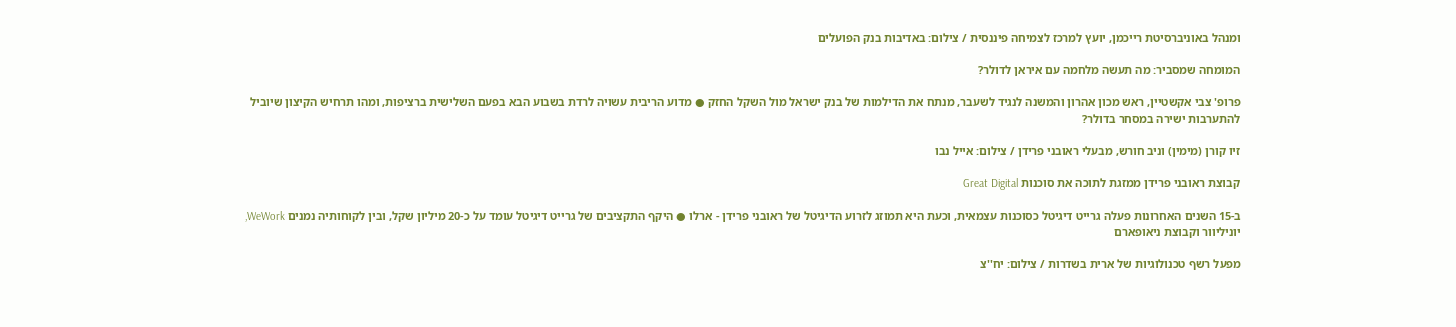ומנהל באוניברסיטת רייכמן, יועץ למרכז לצמיחה פיננסית / צילום: באדיבות בנק הפועלים

המומחה שמסביר: מה תעשה מלחמה עם איראן לדולר?

פרופ' צבי אקשטיין, ראש מכון אהרון והמשנה לנגיד לשעבר, מנתח את הדילמות של בנק ישראל מול השקל החזק ● מדוע הריבית עשויה לרדת בשבוע הבא בפעם השלישית ברציפות, ומהו תרחיש הקיצון שיוביל להתערבות ישירה במסחר בדולר?

זיו קורן (מימין) וניב חורש, מבעלי ראובני פרידן / צילום: אייל נבו

קבוצת ראובני פרידן ממזגת לתוכה את סוכנות Great Digital

ב-15 השנים האחרונות פעלה גרייט דיגיטל כסוכנות עצמאית, וכעת היא תמוזג לזרוע הדיגיטל של ראובני פרידן - ארלו ● היקף התקציבים של גרייט דיגיטל עומד על כ-20 מיליון שקל, ובין לקוחותיה נמנים WeWork, יוניליוור וקבוצת ניאופארם

מפעל רשף טכנולוגיות של ארית בשדרות / צילום: יח''צ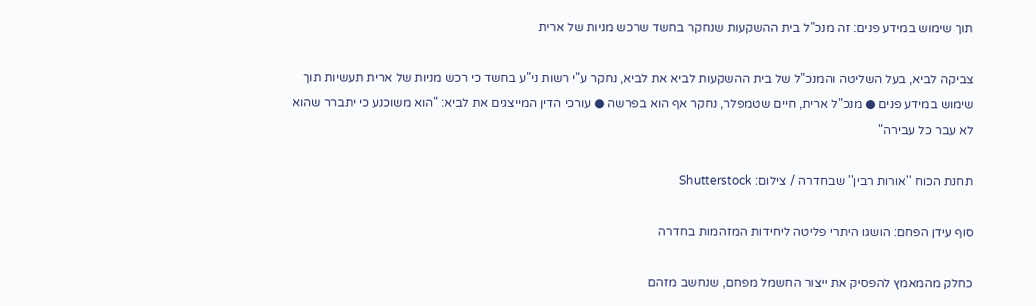תוך שימוש במידע פנים: זה מנכ"ל בית ההשקעות שנחקר בחשד שרכש מניות של ארית

צביקה לביא, בעל השליטה והמנכ"ל של בית ההשקעות לביא את לביא, נחקר ע"י רשות ני"ע בחשד כי רכש מניות של ארית תעשיות תוך שימוש במידע פנים ● מנכ"ל ארית, חיים שטמפלר, נחקר אף הוא בפרשה ● עורכי הדין המייצגים את לביא: "הוא משוכנע כי יתברר שהוא לא עבר כל עבירה"

תחנת הכוח ''אורות רבין'' שבחדרה / צילום: Shutterstock

סוף עידן הפחם: הושגו היתרי פליטה ליחידות המזהמות בחדרה

כחלק מהמאמץ להפסיק את ייצור החשמל מפחם, שנחשב מזהם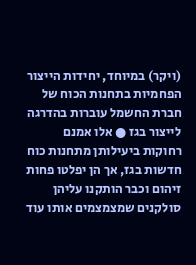(ויקר) במיוחד, יחידות הייצור הפחמיות בתחנות הכוח של חברת החשמל עוברות בהדרגה לייצור בגז ● אלו אמנם רחוקות ביעילותן מתחנות כוח חדשות בגז, אך הן יפלטו פחות זיהום וכבר הותקנו עליהן סולקנים שמצמצמים אותו עוד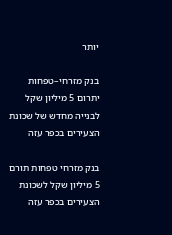יותר

בנק מזרחי–טפחות יתרום 5 מיליון שקל לבנייה מחדש של שכונת הצעירים בכפר עזה

בנק מזרחי טפחות תורם 5 מיליון שקל לשכונת הצעירים בכפר עזה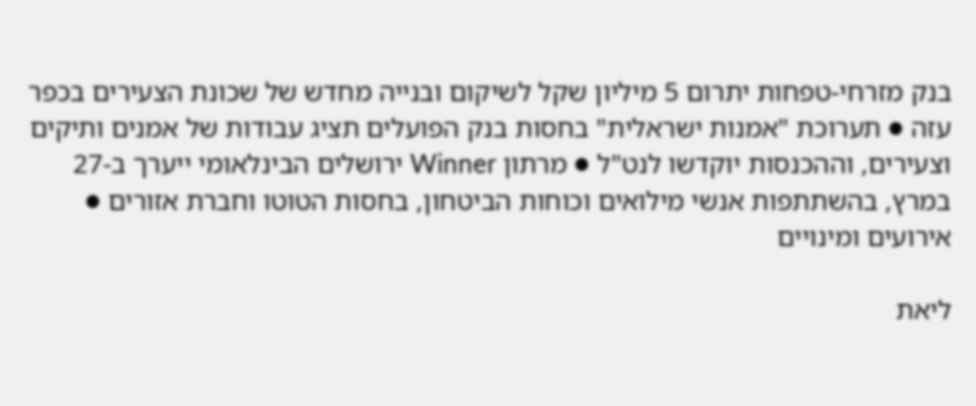בנק מזרחי-טפחות יתרום 5 מיליון שקל לשיקום ובנייה מחדש של שכונת הצעירים בכפר עזה ● תערוכת "אמנות ישראלית" בחסות בנק הפועלים תציג עבודות של אמנים ותיקים וצעירים, וההכנסות יוקדשו לנט"ל ● מרתון Winner ירושלים הבינלאומי ייערך ב-27 במרץ, בהשתתפות אנשי מילואים וכוחות הביטחון, בחסות הטוטו וחברת אזורים ● אירועים ומינויים

ליאת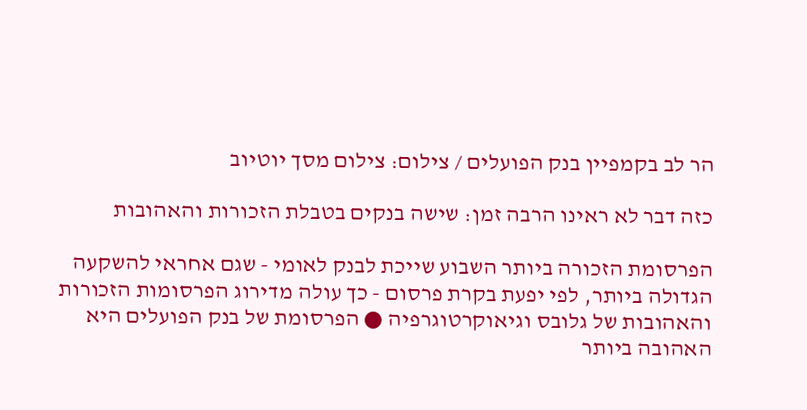הר לב בקמפיין בנק הפועלים / צילום: צילום מסך יוטיוב

כזה דבר לא ראינו הרבה זמן: שישה בנקים בטבלת הזכורות והאהובות

הפרסומת הזכורה ביותר השבוע שייכת לבנק לאומי - שגם אחראי להשקעה הגדולה ביותר, לפי יפעת בקרת פרסום - כך עולה מדירוג הפרסומות הזכורות והאהובות של גלובס וגיאוקרטוגרפיה ● הפרסומת של בנק הפועלים היא האהובה ביותר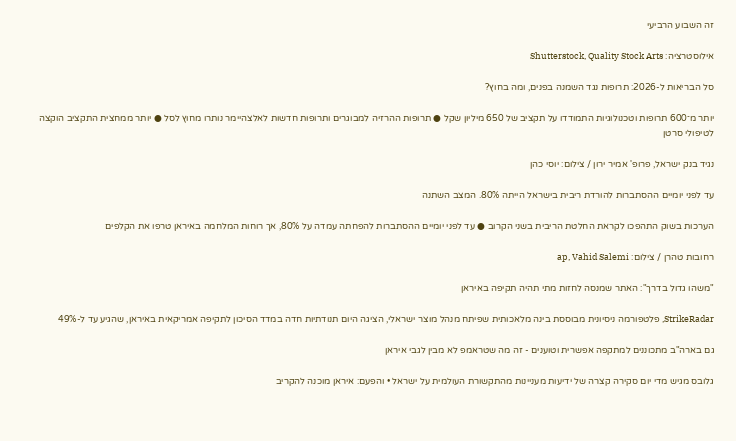זה השבוע הרביעי

אילוסטרציה: Shutterstock, Quality Stock Arts

סל הבריאות ל-2026: תרופות נגד השמנה בפנים, ומה בחוץ?

יותר מ־600 תרופות וטכנולוגיות התמודדו על תקציב של 650 מיליון שקל ● תרופות ההרזיה למבוגרים ותרופות חדשות לאלצהיימר נותרו מחוץ לסל ● יותר ממחצית התקציב הוקצה לטיפולי סרטן

נגיד בנק ישראל, פרופ' אמיר ירון / צילום: יוסי כהן

עד לפני יומיים ההסתברות להורדת ריבית בישראל הייתה 80%. המצב השתנה

הערכות בשוק התהפכו לקראת החלטת הריבית בשני הקרוב ● עד לפני יומיים ההסתברות להפחתה עמדה על 80%, אך רוחות המלחמה באיראן טרפו את הקלפים

רחובות טהרן / צילום: ap, Vahid Salemi

"משהו גדול בדרך": האתר שמנסה לחזות מתי תהיה תקיפה באיראן

StrikeRadar, פלטפורמה ניסיונית מבוססת בינה מלאכותית שפיתח מנהל מוצר ישראלי, הציגה היום תנודתיות חדה במדד הסיכון לתקיפה אמריקאית באיראן, שהגיע עד ל-49%

גם בארה"ב מתכוננים למתקפה אפשרית וטוענים - זה מה שטראמפ לא מבין לגבי איראן

גלובס מגיש מדי יום סקירה קצרה של ידיעות מעניינות מהתקשורת העולמית על ישראל • והפעם: איראן מוכנה להקריב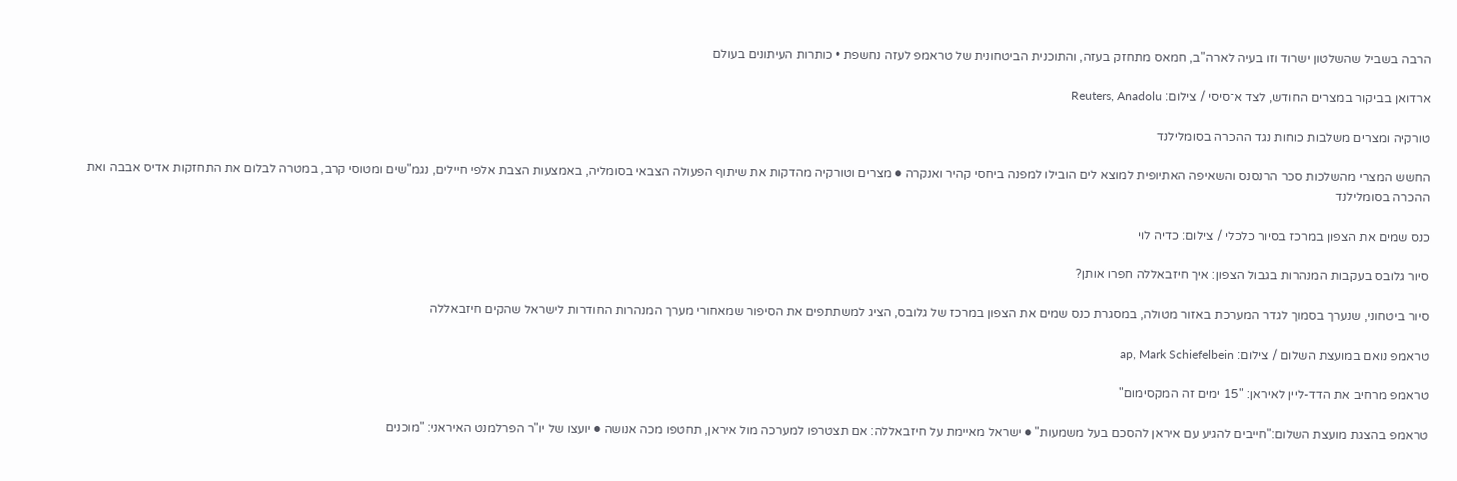הרבה בשביל שהשלטון ישרוד וזו בעיה לארה"ב, חמאס מתחזק בעזה, והתוכנית הביטחונית של טראמפ לעזה נחשפת • כותרות העיתונים בעולם

ארדואן בביקור במצרים החודש, לצד א־סיסי / צילום: Reuters, Anadolu

טורקיה ומצרים משלבות כוחות נגד ההכרה בסומלילנד

החשש המצרי מהשלכות סכר הרנסנס והשאיפה האתיופית למוצא לים הובילו למפנה ביחסי קהיר ואנקרה ● מצרים וטורקיה מהדקות את שיתוף הפעולה הצבאי בסומליה, באמצעות הצבת אלפי חיילים, נגמ"שים ומטוסי קרב, במטרה לבלום את התחזקות אדיס אבבה ואת ההכרה בסומלילנד

כנס שמים את הצפון במרכז בסיור כלכלי / צילום: כדיה לוי

סיור גלובס בעקבות המנהרות בגבול הצפון: איך חיזבאללה חפרו אותן?

סיור ביטחוני, שנערך בסמוך לגדר המערכת באזור מטולה, במסגרת כנס שמים את הצפון במרכז של גלובס, הציג למשתתפים את הסיפור שמאחורי מערך המנהרות החודרות לישראל שהקים חיזבאללה

טראמפ נואם במועצת השלום / צילום: ap, Mark Schiefelbein

טראמפ מרחיב את הדד-ליין לאיראן: "15 ימים זה המקסימום"

טראמפ בהצגת מועצת השלום:"חייבים להגיע עם איראן להסכם בעל משמעות" ● ישראל מאיימת על חיזבאללה: אם תצטרפו למערכה מול איראן, תחטפו מכה אנושה ● יועצו של יו"ר הפרלמנט האיראני: "מוכנים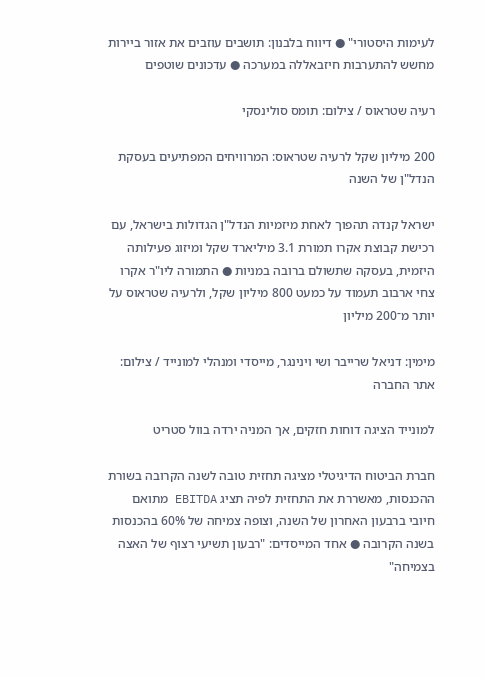לעימות היסטורי" ● דיווח בלבנון: תושבים עוזבים את אזור ביירות מחשש להתערבות חיזבאללה במערכה ● עדכונים שוטפים

רעיה שטראוס / צילום: תומס סולינסקי

200 מיליון שקל לרעיה שטראוס: המרוויחים המפתיעים בעסקת הנדל"ן של השנה

ישראל קנדה תהפוך לאחת מיזמיות הנדל"ן הגדולות בישראל, עם רכישת קבוצת אקרו תמורת 3.1 מיליארד שקל ומיזוג פעילותה היזמית, בעסקה שתשולם ברובה במניות ● התמורה ליו"ר אקרו צחי ארבוב תעמוד על כמעט 800 מיליון שקל, ולרעיה שטראוס על יותר מ־200 מיליון

מימין: דניאל שרייבר ושי וינינגר, מייסדי ומנהלי למונייד / צילום: אתר החברה

למונייד הציגה דוחות חזקים, אך המניה ירדה בוול סטריט

חברת הביטוח הדיגיטלי מציגה תחזית טובה לשנה הקרובה בשורת ההכנסות, מאשררת את התחזית לפיה תציג EBITDA מתואם חיובי ברבעון האחרון של השנה, וצופה צמיחה של 60% בהכנסות בשנה הקרובה ● אחד המייסדים: "רבעון תשיעי רצוף של האצה בצמיחה"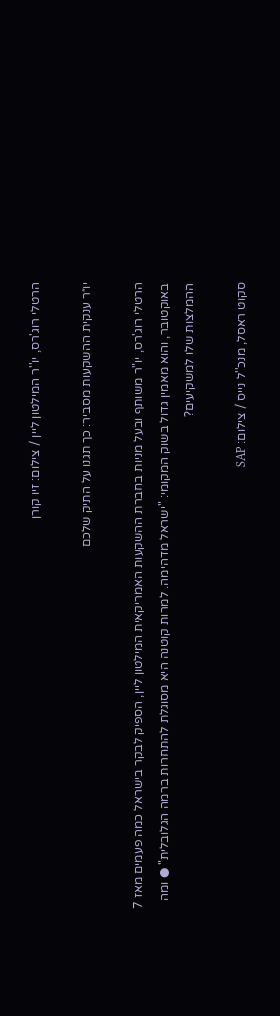הרטלי רוג'רס, יו''ר המילטון ליין / צילום: זיו קורן

יו״ר ענקית ההשקעות מסביר: כך תגנו על התיק שלכם

הרטלי רוג'רס, יו"ר משותף ובעל מניות בחברת ההשקעות האמריקאית המילטון ליין, הספיק לבקר בישראל כמה פעמים מאז 7 באוקטובר, והוא מאמין גדול בשוק המקומי: "ישראל מדהימה. למרות קוטנה היא מסוגלת להתחרות ברמה הגלובלית" ● ומה ההמלצות שלו למשקיעים?

סקוט ראסל, מנכ''ל נייס / צילום: SAP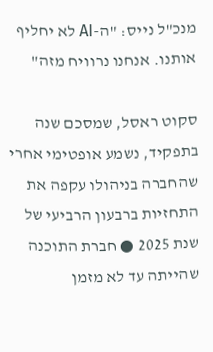מנכ"ל נייס: "ה-AI לא יחליף אותנו. אנחנו נרוויח מזה"

סקוט ראסל, שמסכם שנה בתפקיד, נשמע אופטימי אחרי שהחברה בניהולו עקפה את התחזיות ברבעון הרביעי של שנת 2025 ● חברת התוכנה שהייתה עד לא מזמן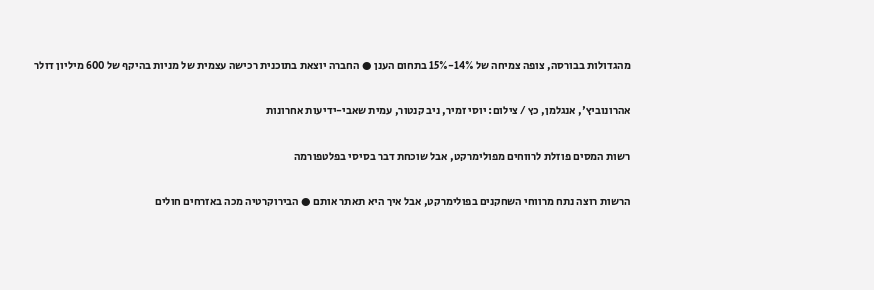מהגדולות בבורסה, צופה צמיחה של 14%-15% בתחום הענן ● החברה יוצאת בתוכנית רכישה עצמית של מניות בהיקף של 600 מיליון דולר

אהרונוביץ', אנגלמן, כץ / צילום: יוסי זמיר, ניב קנטור, עמית שאבי-ידיעות אחרונות

רשות המסים פוזלת לרווחים מפולימרקט, אבל שוכחת דבר בסיסי בפלטפורמה

הרשות רוצה נתח מרווחי השחקנים בפולימרקט, אבל איך היא תאתר אותם ● הבירוקרטיה מכה באזרחים חולים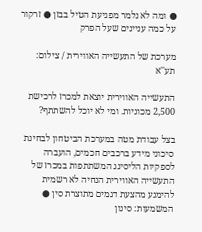● ומה לא נלמר מפגיעת הטיל בבזן ● זרקור על כמה עניינים שעל הפרק

מערכת של התעשייה האווירית / צילום: תע''א

התעשייה האווירית יוצאת למכרז לרכישת 2,500 מכוניות. ומי לא יוכל להשתתף?

בצל עבודת מטה במערכת הביטחון לבחינת סיכוני מידע ברכבים חכמים, הועברה לספקיות הליסינג המשתתפות במכרז של התעשייה האווירית הנחיה לא רשמית להימנע מהצעת דגמים מתוצרת סין ● המשמעות: סינון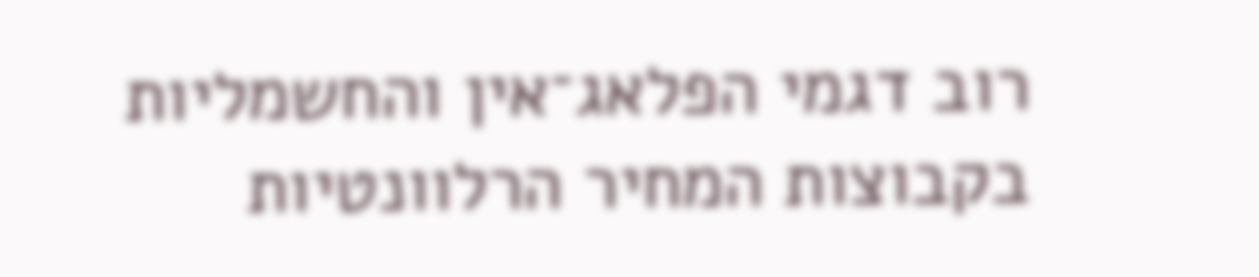רוב דגמי הפלאג־אין והחשמליות בקבוצות המחיר הרלוונטיות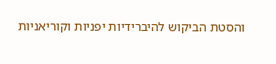והסטת הביקוש להיברידיות יפניות וקוריאניות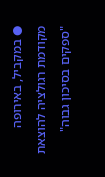● במקביל, באירופה מקודמת רגולציה להוצאת "ספקים בסיכון גבוה"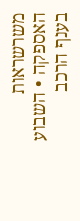משרשראות האספקה • השבוע בענף הרכב